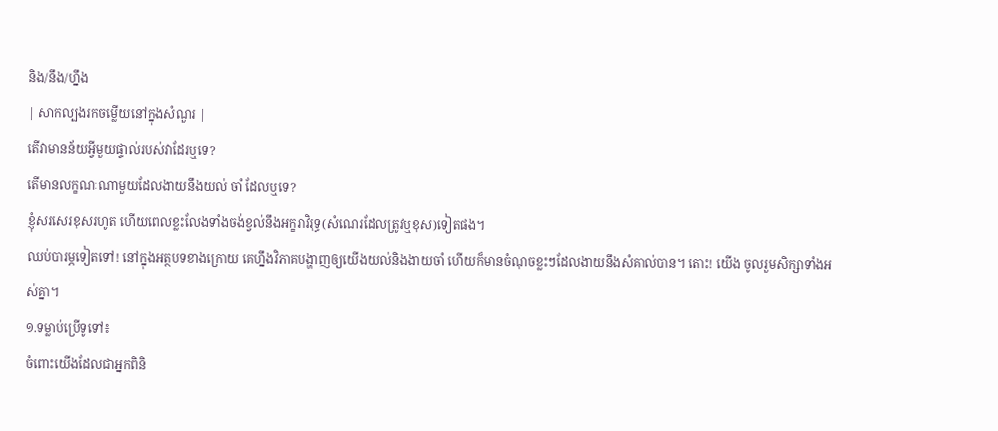និង/នឹង/ហ្នឹង
| សាកល្បងរកចម្លើយនៅក្នុងសំណួរ |
តើវាមានន័យអ្វីមួយផ្ទាល់របស់វាដែរឬទេ?
តើមានលក្ខណៈណាមួយដែលងាយនឹងយល់ ចាំ ដែលឬទេ?
ខ្ញុំសរសេរខុសរហូត ហើយពេលខ្លះលែងទាំងចង់ខ្វល់នឹងអក្ខរាវិរុទ្ធ(សំណេរដែលត្រូវឬខុស)ទៀតផង។
ឈប់បារម្ភទៀតទៅ! នៅក្នុងអត្ថបទខាងក្រោយ គេហ្នឹងវិភាគបង្ហាញឲ្យយើងយល់និងងាយចាំ ហើយក៏មានចំណុចខ្លះៗដែលងាយនឹងសំគាល់បាន។ តោះ! យើង ចូលរួមសិក្សាទាំងអស់គ្នា។
១.ទម្លាប់ប្រើទូទៅ៖
ចំពោះយើងដែលជាអ្នកពិនិ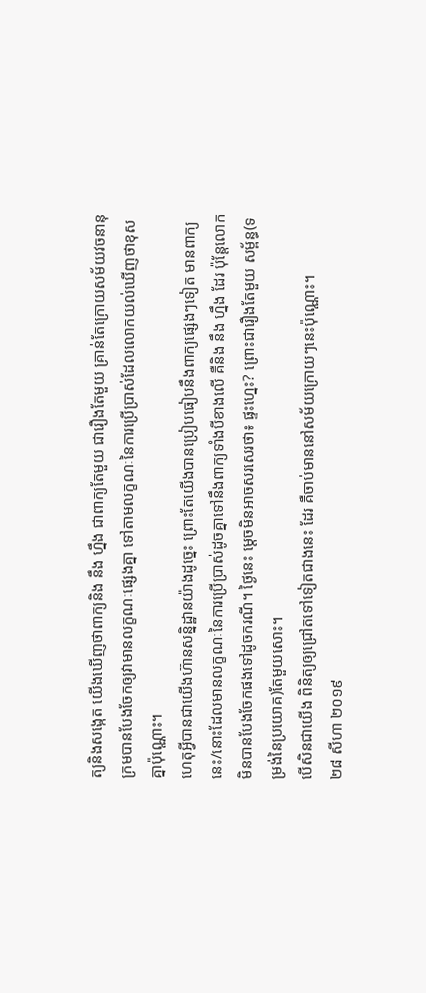ត្យនិងសង្កេត យើងឃើញថាពាក្យនិង នឹង ហ្នឹង ជាពាក្យតែមួយ ជារឿងតែមួយ គ្រាន់តែក្រោយសម័យវចនានុក្រមបានបែងចែកឲ្យវាមានលក្ខណៈផ្សេងគ្នា ទៅតាមលក្ខណៈនៃការប្រើប្រាស់ដែលលោកយល់ឃើញថាខុសគ្នាប៉ុណ្ណោះ។
ហេតុអ្វីបានជាយើងហ៊ានសន្និដ្ឋានយ៉ាងដូច្នេះ ព្រោះតែយើងបានប្រៀបធៀបនឹងពាក្យផ្សេងៗទៀត មានពាក្យនេះ/នោះដែលមានលក្ខណៈនៃការប្រើប្រាស់ដូចគ្នាទៅនឹងពាក្យទាំងបីខាងលើ គឺនិង នឹង ហ្នឹង ដែរ ប៉ុន្តែលោកមិនបានបែងចែកផងទៅដូចករណី។ ថ្ងៃនេះ ម្ដេចមិនអាចសរសេរថា៖ ផ្ទះហ្នេះ? ព្រោះជារឿងតែមួយ សម្ព័ន្ធ(ទម្រង់នៃប្រយោគ)តែមួយសោះ។
បើសិនជាយើង ពិនិត្យឲ្យជ្រៅតទៅទៀតជាងនេះ ដែរ គឺចាប់មាននៅសម័យក្រោយៗនេះប៉ុណ្ណោះ។
២៨ សីហា ២០១៩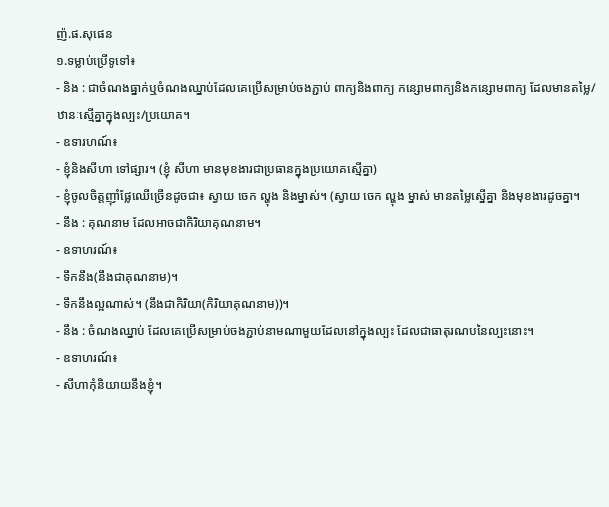ញ៉.ផ.សុផេន
១.ទម្លាប់ប្រើទូទៅ៖
- និង : ជាចំណងធ្នាក់ឬចំណងឈ្នាប់ដែលគេប្រើសម្រាប់ចងភ្ជាប់ ពាក្យនិងពាក្យ កន្សោមពាក្យនិងកន្សោមពាក្យ ដែលមានតម្លៃ/ឋានៈស្មើគ្នាក្នុងល្បះ/ប្រយោគ។
- ឧទារហណ៍៖
- ខ្ញុំនិងសីហា ទៅផ្សារ។ (ខ្ញុំ សីហា មានមុខងារជាប្រធានក្នុងប្រយោគស្មើគ្នា)
- ខ្ញុំចូលចិត្តញ៉ាំផ្លែឈើច្រើនដូចជា៖ ស្វាយ ចេក ល្ហុង និងម្នាស់។ (ស្វាយ ចេក ល្ហុង ម្នាស់ មានតម្លៃស្នើគ្នា និងមុខងារដូចគ្នា។
- នឹង : គុណនាម ដែលអាចជាកិរិយាគុណនាម។
- ឧទាហរណ៍៖
- ទឹកនឹង(នឹងជាគុណនាម)។
- ទឹកនឹងល្អណាស់។ (នឹងជាកិរិយា(កិរិយាគុណនាម))។
- នឹង : ចំណងឈ្នាប់ ដែលគេប្រើសម្រាប់ចងភ្ជាប់នាមណាមួយដែលនៅក្នុងល្បះ ដែលជាធាតុរណបនៃល្បះនោះ។
- ឧទាហរណ៍៖
- សីហាកុំនិយាយនឹងខ្ញុំ។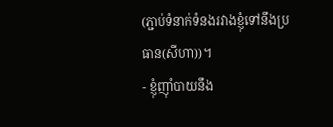(ភ្ជាប់ទំនាក់ទំនងរវាងខ្ញុំទៅនឹងប្រធាន(សីហា))។
- ខ្ញុំញ៉ាំបាយនឹង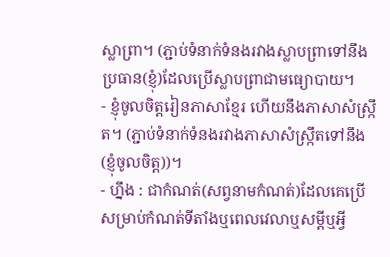ស្លាព្រា។ (ភ្ជាប់ទំនាក់ទំនងរវាងស្លាបព្រាទៅនឹងប្រធាន(ខ្ញុំ)ដែលប្រើស្លាបព្រាជាមធ្យោបាយ។
- ខ្ញុំចូលចិត្តរៀនភាសាខ្មែរ ហើយនឹងភាសាសំស្ក្រឹត។ (ភ្ជាប់ទំនាក់ទំនងរវាងភាសាសំស្ក្រឹតទៅនឹង(ខ្ញុំចូលចិត្ត))។
- ហ្នឹង : ជាកំណត់(សព្វនាមកំណត់)ដែលគេប្រើសម្រាប់កំណត់ទីតាំងឬពេលវេលាឬសម្ដីឬអ្វី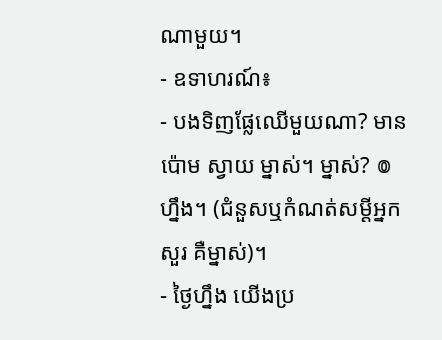ណាមួយ។
- ឧទាហរណ៍៖
- បងទិញផ្លែឈើមួយណា? មានប៉ោម ស្វាយ ម្នាស់។ ម្នាស់? ៙ ហ្នឹង។ (ជំនួសឬកំណត់សម្ដីអ្នកសួរ គឺម្នាស់)។
- ថ្ងៃហ្នឹង យើងប្រ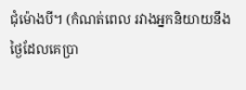ជុំម៉ោងបី។ (កំណត់ពេល រវាងអ្នកនិយាយនឹងថ្ងៃដែលគេប្រា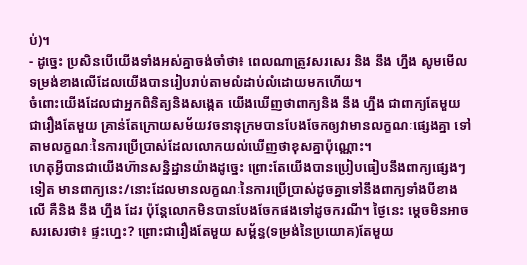ប់)។
- ដូច្នេះ ប្រសិនបើយើងទាំងអស់គ្នាចង់ចាំថា៖ ពេលណាត្រូវសរសេរ និង នឹង ហ្នឹង សូមមើលទម្រង់ខាងលើដែលយើងបានរៀបរាប់តាមលំដាប់លំដោយមកហើយ។
ចំពោះយើងដែលជាអ្នកពិនិត្យនិងសង្កេត យើងឃើញថាពាក្យនិង នឹង ហ្នឹង ជាពាក្យតែមួយ ជារឿងតែមួយ គ្រាន់តែក្រោយសម័យវចនានុក្រមបានបែងចែកឲ្យវាមានលក្ខណៈផ្សេងគ្នា ទៅតាមលក្ខណៈនៃការប្រើប្រាស់ដែលលោកយល់ឃើញថាខុសគ្នាប៉ុណ្ណោះ។
ហេតុអ្វីបានជាយើងហ៊ានសន្និដ្ឋានយ៉ាងដូច្នេះ ព្រោះតែយើងបានប្រៀបធៀបនឹងពាក្យផ្សេងៗទៀត មានពាក្យនេះ/នោះដែលមានលក្ខណៈនៃការប្រើប្រាស់ដូចគ្នាទៅនឹងពាក្យទាំងបីខាងលើ គឺនិង នឹង ហ្នឹង ដែរ ប៉ុន្តែលោកមិនបានបែងចែកផងទៅដូចករណី។ ថ្ងៃនេះ ម្ដេចមិនអាចសរសេរថា៖ ផ្ទះហ្នេះ? ព្រោះជារឿងតែមួយ សម្ព័ន្ធ(ទម្រង់នៃប្រយោគ)តែមួយ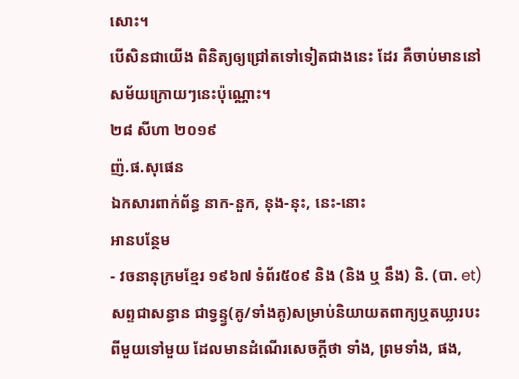សោះ។
បើសិនជាយើង ពិនិត្យឲ្យជ្រៅតទៅទៀតជាងនេះ ដែរ គឺចាប់មាននៅសម័យក្រោយៗនេះប៉ុណ្ណោះ។
២៨ សីហា ២០១៩
ញ៉.ផ.សុផេន
ឯកសារពាក់ព័ន្ធ នាក-នួក, នុង-នុះ, នេះ-នោះ
អានបន្ថែម
- វចនានុក្រមខ្មែរ ១៩៦៧ ទំព័រ៥០៩ និង (និង ឬ នឹង) និ. (បា. et) សព្ទជាសន្ធាន ជាទ្វន្ទ្វ(គូ/ទាំងគូ)សម្រាប់និយាយតពាក្យឬតឃ្លារបះពីមួយទៅមួយ ដែលមានដំណើរសេចក្តីថា ទាំង, ព្រមទាំង, ផង,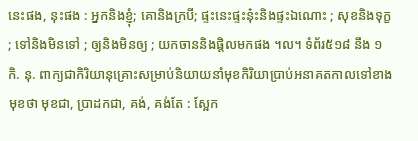នេះផង, នុះផង : អ្នកនិងខ្ញុំ; គោនិងក្របី; ផ្ទះនេះផ្ទះន៎ុះនិងផ្ទះឯណោះ ; សុខនិងទុក្ខ ; ទៅនិងមិនទៅ ; ឲ្យនិងមិនឲ្យ ; យកចាននិងផ្តិលមកផង ។ល។ ទំព័រ៥១៨ នឹង ១ កិ. នុ. ពាក្យជាកិរិយានុគ្រោះសម្រាប់និយាយនាំមុខកិរិយាប្រាប់អនាគតកាលទៅខាងមុខថា មុខជា, ប្រាដកជា, គង់, គង់តែ : ស្អែក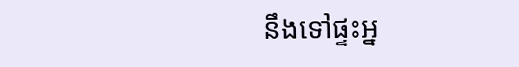នឹងទៅផ្ទះអ្ន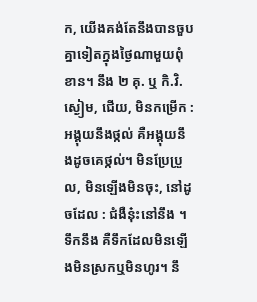ក, យើងគង់តែនឹងបានចួបគ្នាទៀតក្នុងថ្ងៃណាមួយពុំខាន។ នឹង ២ គុ. ឬ កិ.វិ. ស្ងៀម, ជើយ, មិនកម្រើក : អង្គុយនឹងថ្កល់ គឺអង្គុយនឹងដូចគេថ្កល់។ មិនប្រែប្រួល, មិនឡើងមិនចុះ, នៅដូចដែល : ជំងឺន៎ុះនៅនឹង ។ ទឹកនឹង គឺទឹកដែលមិនឡើងមិនស្រកឬមិនហូរ។ នឹ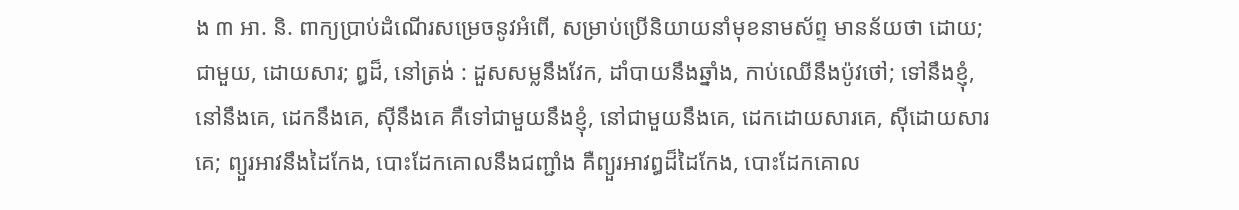ង ៣ អា. និ. ពាក្យប្រាប់ដំណើរសម្រេចនូវអំពើ, សម្រាប់ប្រើនិយាយនាំមុខនាមស័ព្ទ មានន័យថា ដោយ; ជាមួយ, ដោយសារ; ឰដ៏, នៅត្រង់ : ដួសសម្លនឹងវែក, ដាំបាយនឹងឆ្នាំង, កាប់ឈើនឹងប៉ូវថៅ; ទៅនឹងខ្ញុំ, នៅនឹងគេ, ដេកនឹងគេ, ស៊ីនឹងគេ គឺទៅជាមួយនឹងខ្ញុំ, នៅជាមួយនឹងគេ, ដេកដោយសារគេ, ស៊ីដោយសារគេ; ព្យួរអាវនឹងដៃកែង, បោះដែកគោលនឹងជញ្ជាំង គឺព្យួរអាវឰដ៏ដៃកែង, បោះដែកគោល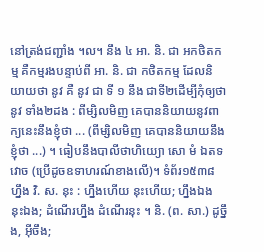នៅត្រង់ជញ្ជាំង ។ល។ នឹង ៤ អា. និ. ជា អកថិតកម្ម គឺកម្មរងបន្ទាប់ពី អា. និ. ជា កថិតកម្ម ដែលនិយាយថា នូវ គឺ នូវ ជា ទី ១ នឹង ជាទី២ដើម្បីកុំឲ្យថា នូវ ទាំង២ដង : ពីម្សិលមិញ គេបាននិយាយនូវពាក្យនេះនឹងខ្ញុំថា ... (ពីម្សិលមិញ គេបាននិយាយនឹងខ្ញុំថា ...) ។ ធៀបនឹងបាលីថាហិយ្យោ សោ មំ ឯតទវោច (ប្រើដូចឧទាហរណ៍ខាងលើ)។ ទំព័រ១៥៣៨ ហ្នឹង វិ. ស. នុះ : ហ្នឹងហើយ នុះហើយ; ហ្នឹងឯង នុះឯង; ដំណើរហ្នឹង ដំណើរនុះ ។ និ. (ព. សា.) ដូច្នឹង, អ៊ីចឹង;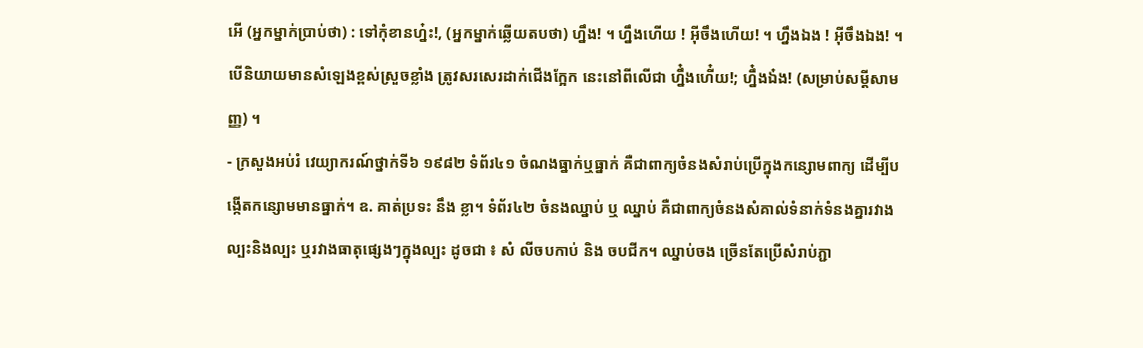អើ (អ្នកម្នាក់ប្រាប់ថា) : ទៅកុំខានហ្ន៎ះ!, (អ្នកម្នាក់ឆ្លើយតបថា) ហ្នឹង! ។ ហ្នឹងហើយ ! អ៊ីចឹងហើយ! ។ ហ្នឹងឯង ! អ៊ីចឹងឯង! ។ បើនិយាយមានសំឡេងខ្ពស់ស្រួចខ្លាំង ត្រូវសរសេរដាក់ជើងក្អែក នេះនៅពីលើជា ហ្នឹ៎ងហើ៎យ!; ហ្នឹ៎ងឯ៎ង! (សម្រាប់សម្ដីសាមញ្ញ) ។
- ក្រសួងអប់រំ វេយ្យាករណ៍ថ្នាក់ទី៦ ១៩៨២ ទំព័រ៤១ ចំណងធ្នាក់ឬធ្នាក់ គឺជាពាក្យចំនងសំរាប់ប្រើក្នុងកន្សោមពាក្យ ដើម្បីបង្កើតកន្សោមមានធ្នាក់។ ឧ. គាត់ប្រទះ នឹង ខ្លា។ ទំព័រ៤២ ចំនងឈ្នាប់ ឬ ឈ្នាប់ គឺជាពាក្យចំនងសំគាល់ទំនាក់ទំនងគ្នារវាងល្បះនិងល្បះ ឬរវាងធាតុផ្សេងៗក្នុងល្បះ ដូចជា ៖ សំ លីចបកាប់ និង ចបជីក។ ឈ្នាប់ចង ច្រើនតែប្រើសំរាប់ភ្ជា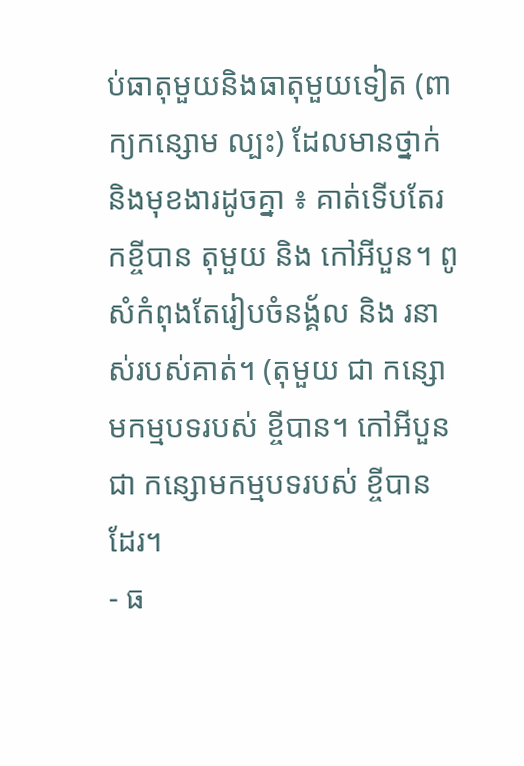ប់ធាតុមួយនិងធាតុមួយទៀត (ពាក្យកន្សោម ល្បះ) ដែលមានថ្នាក់ និងមុខងារដូចគ្នា ៖ គាត់ទើបតែរកខ្ចីបាន តុមួយ និង កៅអីបួន។ ពូសំកំពុងតែរៀបចំនង្គ័ល និង រនាស់របស់គាត់។ (តុមួយ ជា កន្សោមកម្មបទរបស់ ខ្ចីបាន។ កៅអីបួន ជា កន្សោមកម្មបទរបស់ ខ្ចីបាន ដែរ។
- ធ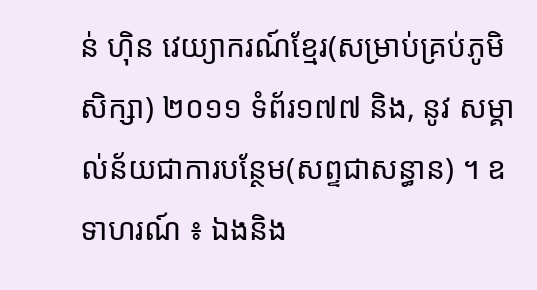ន់ ហ៊ិន វេយ្យាករណ៍ខ្មែរ(សម្រាប់គ្រប់ភូមិសិក្សា) ២០១១ ទំព័រ១៧៧ និង, នូវ សម្គាល់ន័យជាការបន្ថែម(សព្ទជាសន្ធាន) ។ ឧទាហរណ៍ ៖ ឯងនិង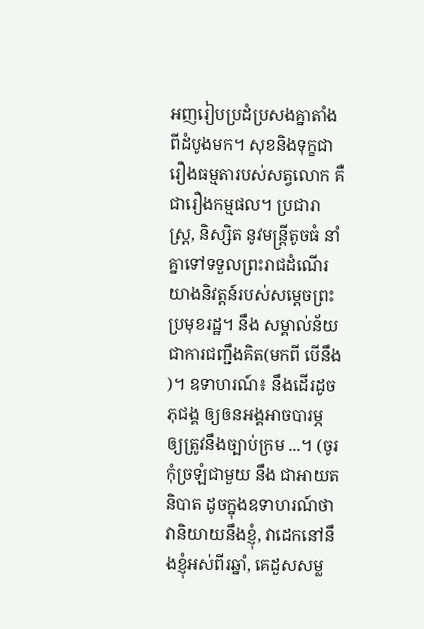អញរៀបប្រដំប្រសងគ្នាតាំងពីដំបូងមក។ សុខនិងទុក្ខជារឿងធម្មតារបស់សត្វលោក គឺជារឿងកម្មផល។ ប្រជារាស្ត្រ, និស្សិត នូវមន្ត្រីតូចធំ នាំគ្នាទៅទទួលព្រះរាជដំណើរយាងនិវត្តន៍របស់សម្ដេចព្រះប្រមុខរដ្ឋ។ នឹង សម្គាល់ន័យជាការជញ្ជឹងគិត(មកពី បើនឹង )។ ឧទាហរណ៍៖ នឹងដើរដូចភុជង្គ ឲ្យឲនអង្គអាចបារម្ភ ឲ្យត្រូវនឹងច្បាប់ក្រម ...។ (ចូរកុំច្រឡំជាមួយ នឹង ជាអាយតនិបាត ដូចក្នុងឧទាហរណ៍ថាវានិយាយនឹងខ្ញុំ, វាដេកនៅនឹងខ្ញុំអស់ពីរឆ្នាំ, គេដួសសម្ល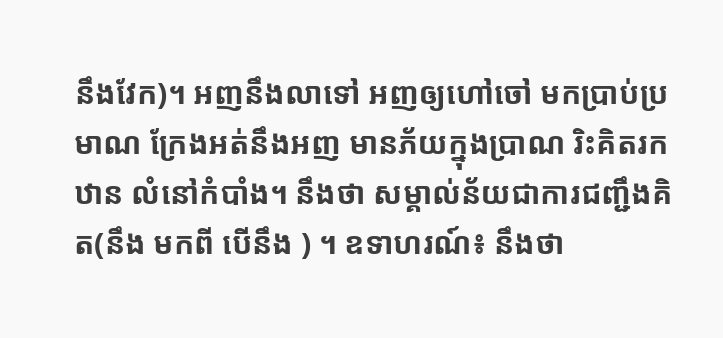នឹងវែក)។ អញនឹងលាទៅ អញឲ្យហៅចៅ មកប្រាប់ប្រមាណ ក្រែងអត់នឹងអញ មានភ័យក្នុងប្រាណ រិះគិតរកឋាន លំនៅកំបាំង។ នឹងថា សម្គាល់ន័យជាការជញ្ជឹងគិត(នឹង មកពី បើនឹង ) ។ ឧទាហរណ៍៖ នឹងថា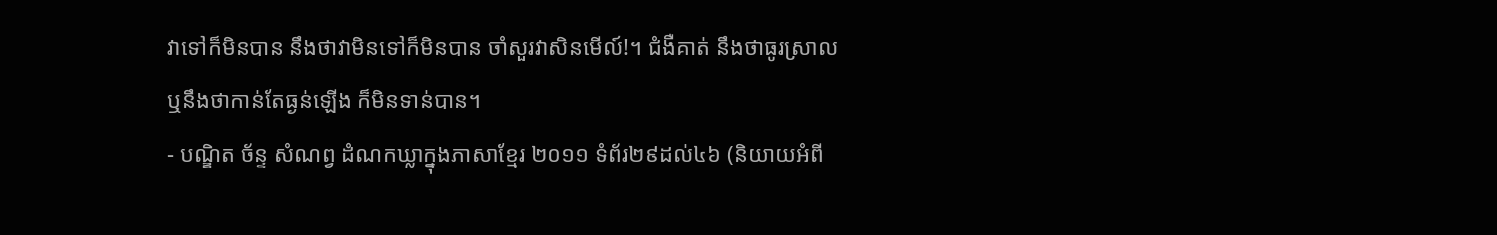វាទៅក៏មិនបាន នឹងថាវាមិនទៅក៏មិនបាន ចាំសួរវាសិនមើល៍!។ ជំងឺគាត់ នឹងថាធូរស្រាល ឬនឹងថាកាន់តែធ្ងន់ឡើង ក៏មិនទាន់បាន។
- បណ្ឌិត ច័ន្ទ សំណព្វ ដំណកឃ្លាក្នុងភាសាខ្មែរ ២០១១ ទំព័រ២៩ដល់៤៦ (និយាយអំពី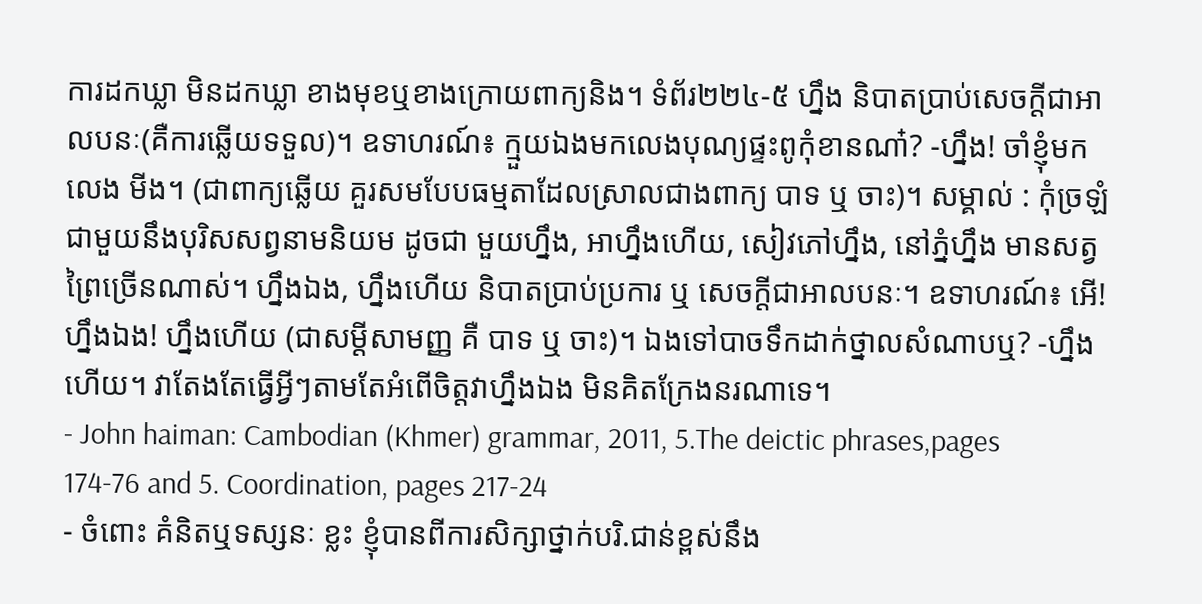ការដកឃ្លា មិនដកឃ្លា ខាងមុខឬខាងក្រោយពាក្យនិង។ ទំព័រ២២៤-៥ ហ្នឹង និបាតប្រាប់សេចក្តីជាអាលបនៈ(គឺការឆ្លើយទទួល)។ ឧទាហរណ៍៖ ក្មួយឯងមកលេងបុណ្យផ្ទះពូកុំខានណា៎? -ហ្នឹង! ចាំខ្ញុំមកលេង មីង។ (ជាពាក្យឆ្លើយ គួរសមបែបធម្មតាដែលស្រាលជាងពាក្យ បាទ ឬ ចាះ)។ សម្គាល់ : កុំច្រឡំជាមួយនឹងបុរិសសព្វនាមនិយម ដូចជា មួយហ្នឹង, អាហ្នឹងហើយ, សៀវភៅហ្នឹង, នៅភ្នំហ្នឹង មានសត្វព្រៃច្រើនណាស់។ ហ្នឹងឯង, ហ្នឹងហើយ និបាតប្រាប់ប្រការ ឬ សេចក្តីជាអាលបនៈ។ ឧទាហរណ៍៖ អើ! ហ្នឹងឯង! ហ្នឹងហើយ (ជាសម្ដីសាមញ្ញ គឺ បាទ ឬ ចាះ)។ ឯងទៅបាចទឹកដាក់ថ្នាលសំណាបឬ? -ហ្នឹងហើយ។ វាតែងតែធ្វើអ្វីៗតាមតែអំពើចិត្តវាហ្នឹងឯង មិនគិតក្រែងនរណាទេ។
- John haiman: Cambodian (Khmer) grammar, 2011, 5.The deictic phrases,pages 174-76 and 5. Coordination, pages 217-24
- ចំពោះ គំនិតឬទស្សនៈ ខ្លះ ខ្ញុំបានពីការសិក្សាថ្នាក់បរិ.ជាន់ខ្ពស់នឹង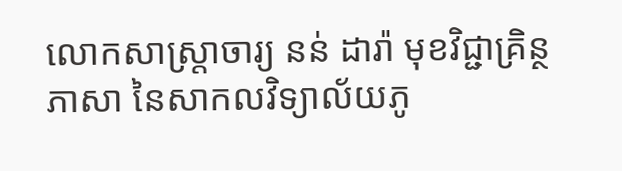លោកសាស្ត្រាចារ្យ នន់ ដារ៉ា មុខវិជ្ជាគ្រិន្ថភាសា នៃសាកលវិទ្យាល័យភូ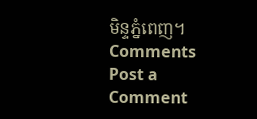មិន្ទភ្នំពេញ។
Comments
Post a Comment